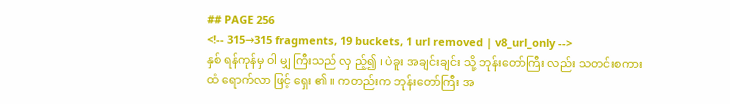## PAGE 256
<!-- 315→315 fragments, 19 buckets, 1 url removed | v8_url_only -->
နှစ် ရန်ကုန်မှ ဝါ မျှ ကြီးသည် လှ ည့်၍ ၊ ပဲခူး အချင်းချင်း သို့ ဘုန်းတော်ကြီး လည်း သတင်းစကား ထံ ရောက်လာ ဖြင့် ရှေး ၏ ။ ကတည်းက ဘုန်းတော်ကြီး အ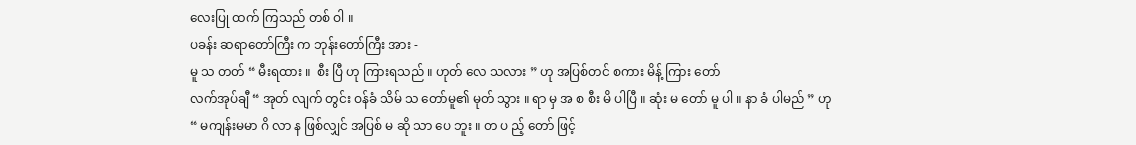လေးပြု ထက် ကြသည် တစ် ဝါ ။
ပခန်း ဆရာတော်ကြီး က ဘုန်းတော်ကြီး အား -
မူ သ တတ် “ မီးရထား ။  စီး ပြီ ဟု ကြားရသည် ။ ဟုတ် လေ သလား ” ဟု အပြစ်တင် စကား မိန့် ကြား တော်
လက်အုပ်ချီ “ အုတ် လျက် တွင်း ဝန်ခံ သိမ် သ တော်မူ၏ မုတ် သွား ။ ရာ မှ အ စ စီး မိ ပါပြီ ။ ဆုံး မ တော် မူ ပါ ။ နာ ခံ ပါမည် ” ဟု
“ မကျန်းမမာ ဂိ လာ န ဖြစ်လျှင် အပြစ် မ ဆို သာ ပေ ဘူး ။ တ ပ ည့် တော် ဖြင့်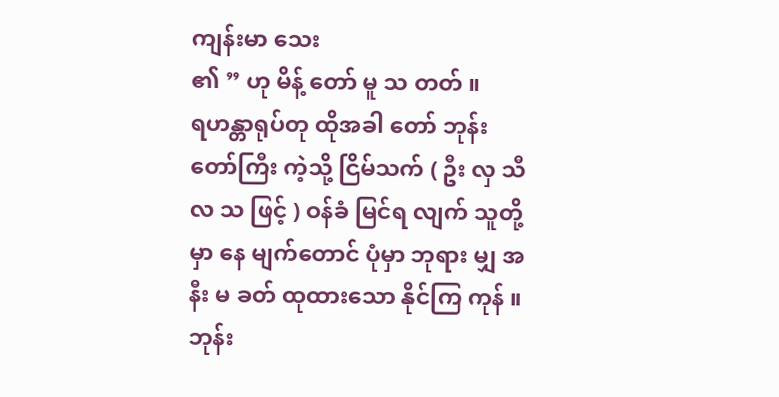ကျန်းမာ သေး
၏ ” ဟု မိန့် တော် မူ သ တတ် ။
ရဟန္တာရုပ်တု ထိုအခါ တော် ဘုန်းတော်ကြီး ကဲ့သို့ ငြိမ်သက် ( ဦး လှ သီလ သ ဖြင့် ) ဝန်ခံ မြင်ရ လျက် သူတို့ မှာ နေ မျက်တောင် ပုံမှာ ဘုရား မျှ အနီး မ ခတ် ထုထားသော နိုင်ကြ ကုန် ။
ဘုန်း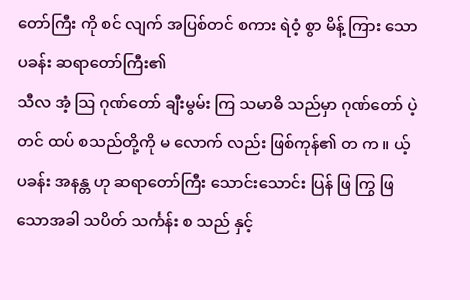တော်ကြီး ကို စင် လျက် အပြစ်တင် စကား ရဲဝံ့ စွာ မိန့် ကြား သော ပခန်း ဆရာတော်ကြီး၏
သီလ အံ့ သြ ဂုဏ်တော် ချီးမွမ်း ကြ သမာဓိ သည်မှာ ဂုဏ်တော် ပဲ့ တင် ထပ် စသည်တို့ကို မ လောက် လည်း ဖြစ်ကုန်၏ တ က ။ ယ့် ပခန်း အနန္တ ဟု ဆရာတော်ကြီး သောင်းသောင်း ပြန် ဖြ ကြွ ဖြ
သောအခါ သပိတ် သင်္ကန်း စ သည် နှင့်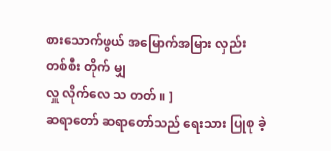စားသောက်ဖွယ် အမြောက်အမြား လှည်း တစ်စီး တိုက် မျှ
လှူ လိုက်လေ သ တတ် ။ ]
ဆရာတော် ဆရာတော်သည် ရေးသား ပြုစု ခဲ့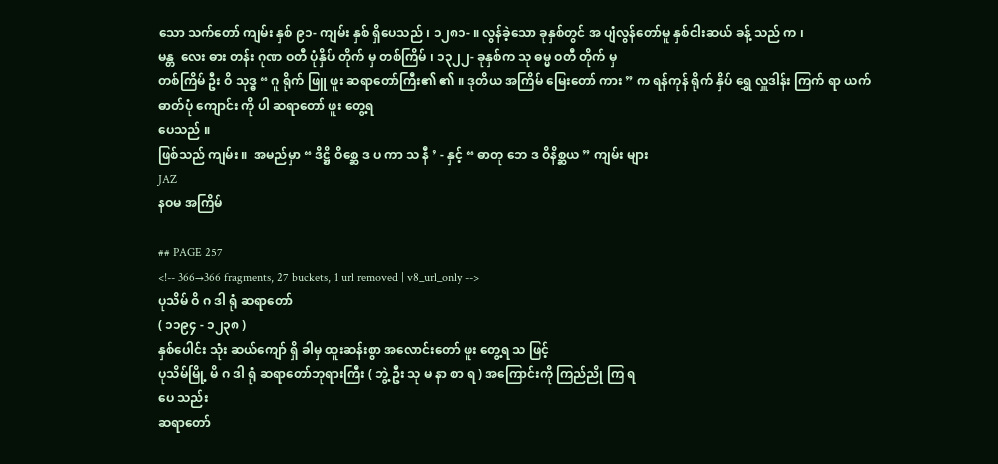သော သက်တော် ကျမ်း နှစ် ၉၁- ကျမ်း နှစ် ရှိပေသည် ၊ ၁၂၈၁- ။ လွန်ခဲ့သော ခုနှစ်တွင် အ ပျံလွန်တော်မူ နှစ်ငါးဆယ် ခန့် သည် က ၊
မန္တ  လေး ဓား တန်း ဂုဏ ဝတီ ပုံနှိပ် တိုက် မှ တစ်ကြိမ် ၊ ၁၃၂၂- ခုနှစ်က သု ဓမ္မ ဝတီ တိုက် မှ
တစ်ကြိမ် ဦး ဝိ သုဒ္ဓ “ ဂူ ရိုက် ဖြူ ဖူး ဆရာတော်ကြီး၏ ၏ ။ ဒုတိယ အကြိမ် မြေးတော် ကား ” က ရန်ကုန် ရိုက် နှိပ် ရွှေ လှူဒါန်း ကြက် ရာ ယက် ဓာတ်ပုံ ကျောင်း ကို ပါ ဆရာတော် ဖူး တွေ့ရ
ပေသည် ။
ဖြစ်သည် ကျမ်း ။  အမည်မှာ “ ဒိဋ္ဌိ ဝိစ္ဆေ ဒ ပ ကာ သ နီ ’ - နှင့် “ ဓာတု ဘေ ဒ ဝိနိစ္ဆယ ” ကျမ်း များ
JAZ
နဝမ အကြိမ်

## PAGE 257
<!-- 366→366 fragments, 27 buckets, 1 url removed | v8_url_only -->
ပုသိမ် ဝိ ဂ ဒါ ရုံ ဆရာတော်
( ၁၁၉၄ - ၁၂၃၈ )
နှစ်ပေါင်း သုံး ဆယ်ကျော် ရှိ ခါမှ ထူးဆန်းစွာ အလောင်းတော် ဖူး တွေ့ရ သ ဖြင့်
ပုသိမ်မြို့ မိ ဂ ဒါ ရုံ ဆရာတော်ဘုရားကြီး ( ဘွဲ့ ဦး သု မ နာ စာ ရ ) အကြောင်းကို ကြည်ညို ကြ ရ
ပေ သည်း
ဆရာတော်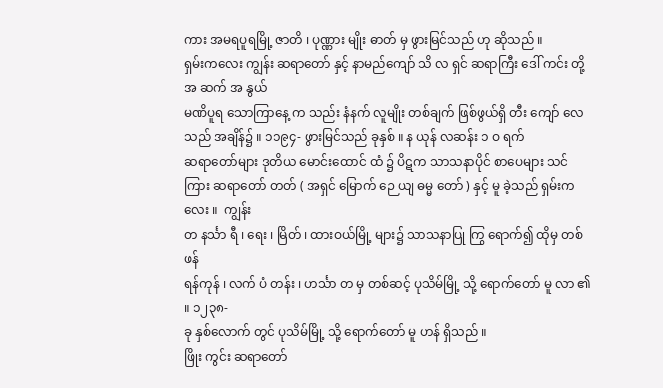ကား အမရပူရမြို့ ဇာတိ ၊ ပုဏ္ဏား မျိုး ဓာတ် မှ ဖွားမြင်သည် ဟု ဆိုသည် ။
ရှမ်းကလေး ကျွန်း ဆရာတော် နှင့် နာမည်ကျော် သိ လ ရှင် ဆရာကြီး ဒေါ် ကင်း တို့ အ ဆက် အ နွယ်
မဏိပူရ သောကြာနေ့ က သည်း နံနက် လူမျိုး တစ်ချက် ဖြစ်ဖွယ်ရှိ တီး ကျော် လေသည် အချိန်၌ ။ ၁၁၉၄- ဖွားမြင်သည် ခုနှစ် ။ န ယုန် လဆန်း ၁ ဝ ရက်
ဆရာတော်များ ဒုတိယ မောင်းထောင် ထံ ၌ ပိဋက သာသနာပိုင် စာပေများ သင်ကြား ဆရာတော် တတ် ( အရှင် မြောက် ဉေ ယျ ဓမ္မ တော် ) နှင့် မူ ခဲ့သည် ရှမ်းကလေး ။  ကျွန်း
တ နင်္သာ ရီ ၊ ရေး ၊ မြိတ် ၊ ထားဝယ်မြို့ များ၌ သာသနာပြု ကြွ ရောက်၍ ထိုမှ တစ်ဖန်
ရန်ကုန် ၊ လက် ပံ တန်း ၊ ဟင်္သာ တ မှ တစ်ဆင့် ပုသိမ်မြို့ သို့ ရောက်တော် မူ လာ ၏ ။ ၁၂၃၈-
ခု နှစ်လောက် တွင် ပုသိမ်မြို့ သို့ ရောက်တော် မူ ဟန် ရှိသည် ။
ဖြိုး ကွင်း ဆရာတော်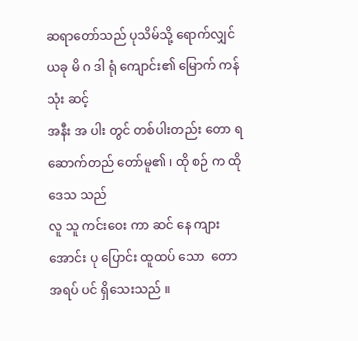ဆရာတော်သည် ပုသိမ်သို့ ရောက်လျှင် ယခု မိ ဂ ဒါ ရုံ ကျောင်း၏ မြောက် ကန် သုံး ဆင့်
အနီး အ ပါး တွင် တစ်ပါးတည်း တော ရ ဆောက်တည် တော်မူ၏ ၊ ထို စဉ် က ထို ဒေသ သည်
လူ သူ ကင်းဝေး ကာ ဆင် နေ ကျား အောင်း ပု ပြောင်း ထူထပ် သော  တော အရပ် ပင် ရှိသေးသည် ။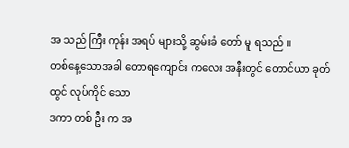အ သည် ကြီး ကုန်း အရပ် များသို့ ဆွမ်းခံ တော် မူ ရသည် ။
တစ်နေ့သောအခါ တောရကျောင်း ကလေး အနီးတွင် တောင်ယာ ခုတ် ထွင် လုပ်ကိုင် သော
ဒကာ တစ် ဦး က အ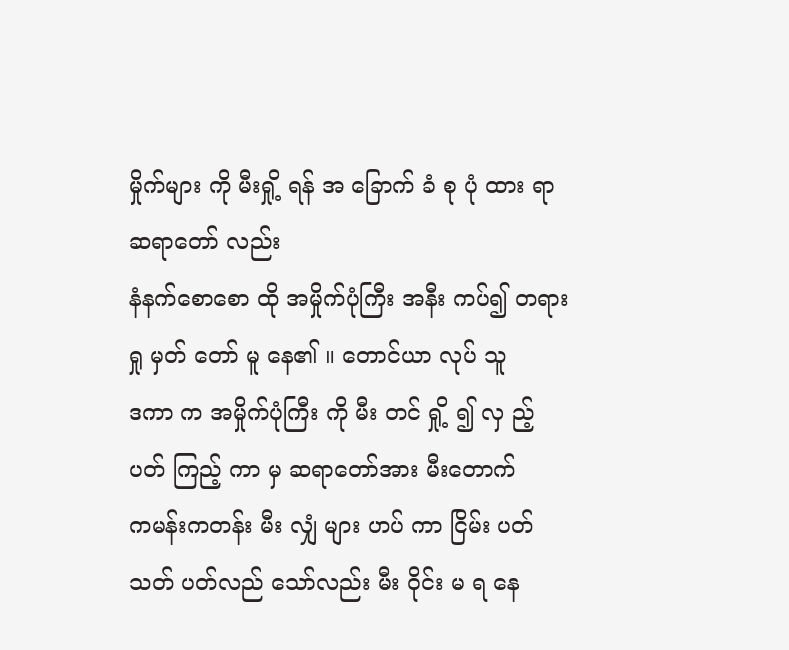မှိုက်များ ကို မီးရှို့ ရန် အ ခြောက် ခံ စု ပုံ ထား ရာ ဆရာတော် လည်း
နံနက်စောစော ထို အမှိုက်ပုံကြီး အနီး ကပ်၍ တရား ရှု မှတ် တော် မူ နေ၏ ။ တောင်ယာ လုပ် သူ
ဒကာ က အမှိုက်ပုံကြီး ကို မီး တင် ရှို့ ၍ လှ ည့် ပတ် ကြည့် ကာ မှ ဆရာတော်အား မီးတောက်
ကမန်းကတန်း မီး လျှံ များ ဟပ် ကာ ငြိမ်း ပတ် သတ် ပတ်လည် သော်လည်း မီး ဝိုင်း မ ရ နေ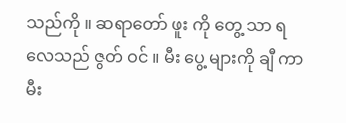သည်ကို ။ ဆရာတော် ဖူး ကို တွေ့ သာ ရ လေသည် ဇွတ် ဝင် ။ မီး ပွေ့ များကို ချီ ကာ
မီး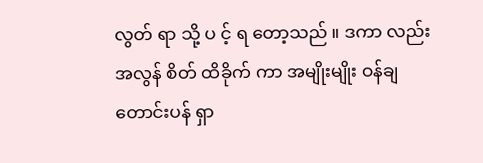လွတ် ရာ သို့ ပ င့် ရ တော့သည် ။ ဒကာ လည်း အလွန် စိတ် ထိခိုက် ကာ အမျိုးမျိုး ဝန်ချ
တောင်းပန် ရှာ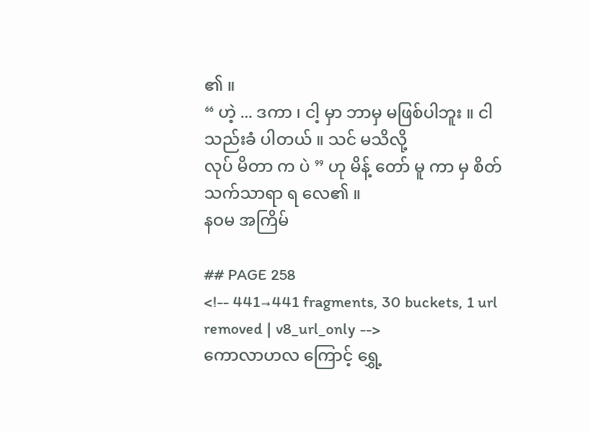၏ ။
“ ဟဲ့ ... ဒကာ ၊ ငါ့ မှာ ဘာမှ မဖြစ်ပါဘူး ။ ငါ သည်းခံ ပါတယ် ။ သင် မသိလို့
လုပ် မိတာ က ပဲ ” ဟု မိန့် တော် မူ ကာ မှ စိတ်သက်သာရာ ရ လေ၏ ။
နဝမ အကြိမ်

## PAGE 258
<!-- 441→441 fragments, 30 buckets, 1 url removed | v8_url_only -->
ကောလာဟလ ကြောင့် ရွှေ့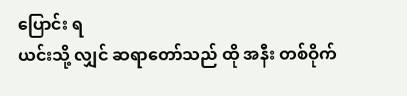ပြောင်း ရ
ယင်းသို့ လျှင် ဆရာတော်သည် ထို အနီး တစ်ဝိုက်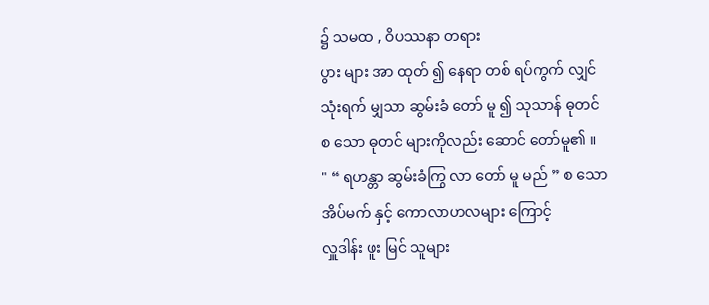၌ သမထ , ဝိပဿနာ တရား
ပွား များ အာ ထုတ် ၍ နေရာ တစ် ရပ်ကွက် လျှင် သုံးရက် မျှသာ ဆွမ်းခံ တော် မူ ၍ သုသာန် ဓုတင်
စ သော ဓုတင် များကိုလည်း ဆောင် တော်မူ၏ ။
" “ ရဟန္တာ ဆွမ်းခံကြွ လာ တော် မူ မည် ” စ သော အိပ်မက် နှင့် ကောလာဟလများ ကြောင့်
လှူဒါန်း ဖူး မြင် သူများ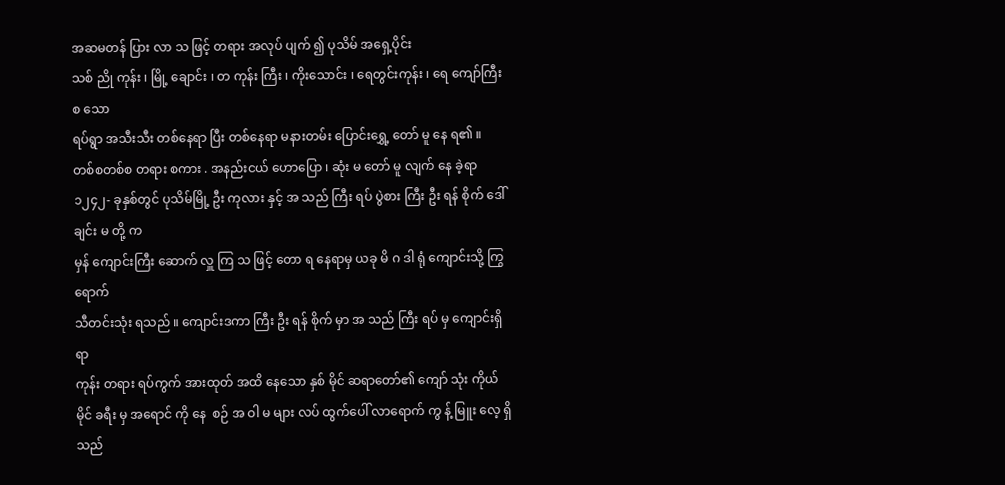အဆမတန် ပြား လာ သ ဖြင့် တရား အလုပ် ပျက် ၍ ပုသိမ် အရှေ့ပိုင်း
သစ် ညို ကုန်း ၊ မြို့ ချောင်း ၊ တ ကုန်း ကြီး ၊ ကိုးသောင်း ၊ ရေတွင်းကုန်း ၊ ရေ ကျော်ကြီး စ သော
ရပ်ရွာ အသီးသီး တစ်နေရာ ပြီး တစ်နေရာ မနားတမ်း ပြောင်းရွှေ့ တော် မူ နေ ရ၏ ။
တစ်စတစ်စ တရား စကား . အနည်းငယ် ဟောပြော ၊ ဆုံး မ တော် မူ လျက် နေ ခဲ့ရာ
၁၂၄၂- ခုနှစ်တွင် ပုသိမ်မြို့ ဦး ကုလား နှင့် အ သည် ကြီး ရပ် ပွဲစား ကြီး ဦး ရန် စိုက် ဒေါ် ချင်း မ တို့ က
မှန် ကျောင်းကြီး ဆောက် လှူ ကြ သ ဖြင့် တော ရ နေရာမှ ယခု မိ ဂ ဒါ ရုံ ကျောင်းသို့ ကြွရောက်
သီတင်းသုံး ရသည် ။ ကျောင်းဒကာ ကြီး ဦး ရန် စိုက် မှာ အ သည် ကြီး ရပ် မှ ကျောင်းရှိ ရာ
ကုန်း တရား ရပ်ကွက် အားထုတ် အထိ နေသော နှစ် မိုင် ဆရာတော်၏ ကျော် သုံး ကိုယ် မိုင် ခရီး မှ အရောင် ကို နေ  စဉ် အ ဝါ မ များ လပ် ထွက်ပေါ် လာရောက် ကွ န့် မြူး လေ့ ရှိသည်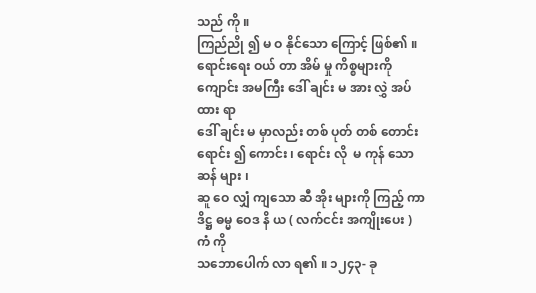သည် ကို ။
ကြည်ညို ၍ မ ဝ နိုင်သော ကြောင့် ဖြစ်၏ ။
ရောင်းရေး ဝယ် တာ အိမ် မှု ကိစ္စများကို ကျောင်း အမကြီး ဒေါ် ချင်း မ အား လွှဲ အပ် ထား ရာ
ဒေါ် ချင်း မ မှာလည်း တစ် ပုတ် တစ် တောင်း ရောင်း ၍ ကောင်း ၊ ရောင်း လို  မ ကုန် သော ဆန် များ ၊
ဆူ ဝေ လျှံ ကျသော ဆီ အိုး များကို ကြည့် ကာ ဒိဋ္ဌ ဓမ္မ ဝေဒ နိ ယ ( လက်ငင်း အကျိုးပေး ) ကံ ကို
သဘောပေါက် လာ ရ၏ ။ ၁၂၄၃- ခု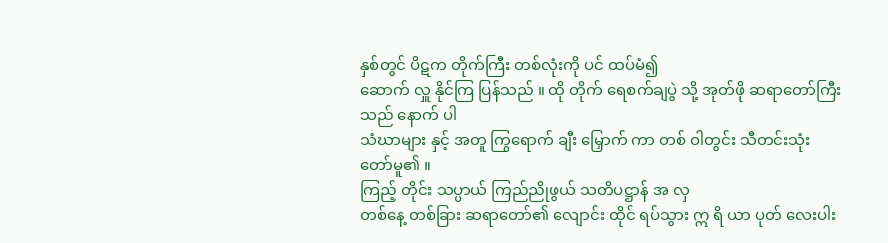နှစ်တွင် ပိဋက တိုက်ကြီး တစ်လုံးကို ပင် ထပ်မံ၍
ဆောက် လှူ နိုင်ကြ ပြန်သည် ။ ထို တိုက် ရေစက်ချပွဲ သို့ အုတ်ဖို ဆရာတော်ကြီး သည် နောက် ပါ
သံဃာများ နှင့် အတူ ကြွရောက် ချီး မြှောက် ကာ တစ် ဝါတွင်း သီတင်းသုံး တော်မူ၏ ။
ကြည့် တိုင်း သပ္ပာယ် ကြည်ညိုဖွယ် သတိပဋ္ဌာန် အ လှ
တစ်နေ့ တစ်ခြား ဆရာတော်၏ လျောင်း ထိုင် ရပ်သွား ဣ ရိ ယာ ပုတ် လေးပါး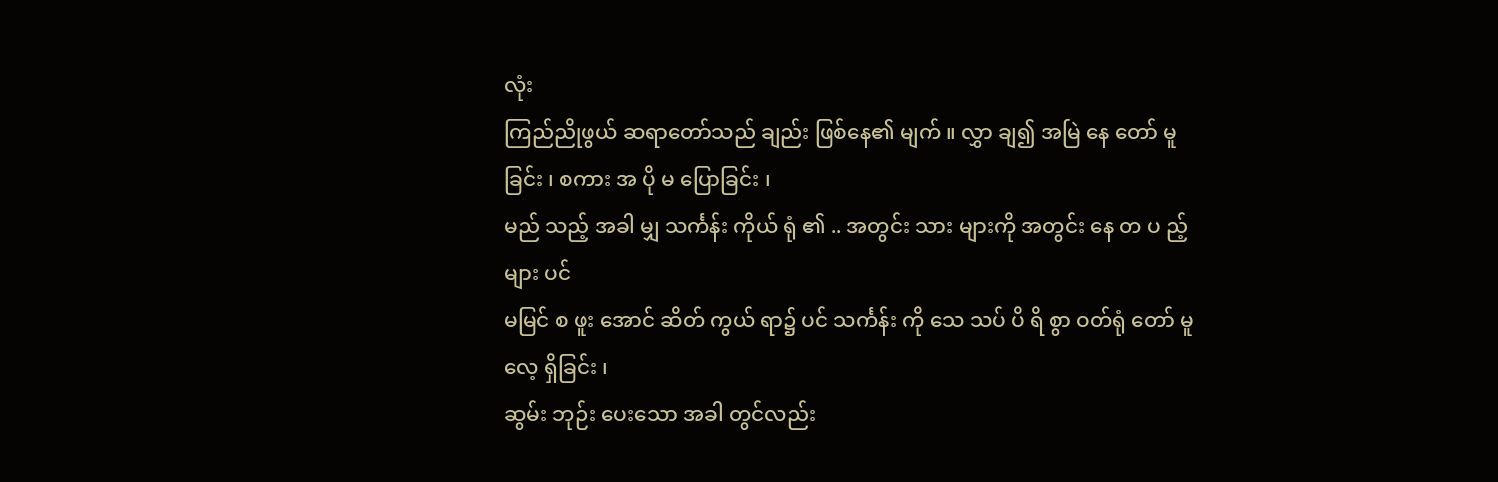လုံး
ကြည်ညိုဖွယ် ဆရာတော်သည် ချည်း ဖြစ်နေ၏ မျက် ။ လွှာ ချ၍ အမြဲ နေ တော် မူ ခြင်း ၊ စကား အ ပို မ ပြောခြင်း ၊
မည် သည့် အခါ မျှ သင်္ကန်း ကိုယ် ရုံ ၏ .. အတွင်း သား များကို အတွင်း နေ တ ပ ည့်များ ပင်
မမြင် စ ဖူး အောင် ဆိတ် ကွယ် ရာ၌ ပင် သင်္ကန်း ကို သေ သပ် ပိ ရိ စွာ ဝတ်ရုံ တော် မူ လေ့ ရှိခြင်း ၊
ဆွမ်း ဘုဉ်း ပေးသော အခါ တွင်လည်း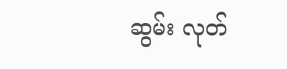ဆွမ်း လုတ်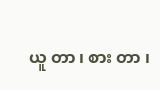ယူ တာ ၊ စား တာ ၊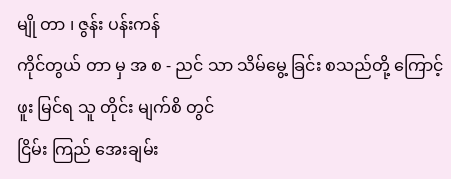မျို တာ ၊ ဇွန်း ပန်းကန်
ကိုင်တွယ် တာ မှ အ စ - ညင် သာ သိမ်မွေ့ ခြင်း စသည်တို့ ကြောင့် ဖူး မြင်ရ သူ တိုင်း မျက်စိ တွင်
ငြိမ်း ကြည် အေးချမ်း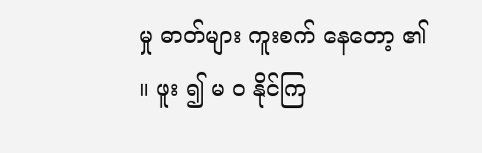မှု ဓာတ်များ ကူးစက် နေတော့ ၏ ။ ဖူး ၍ မ ဝ နိုင်ကြ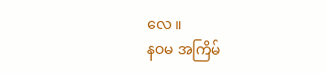လေ ။
နဝမ အကြိမ်